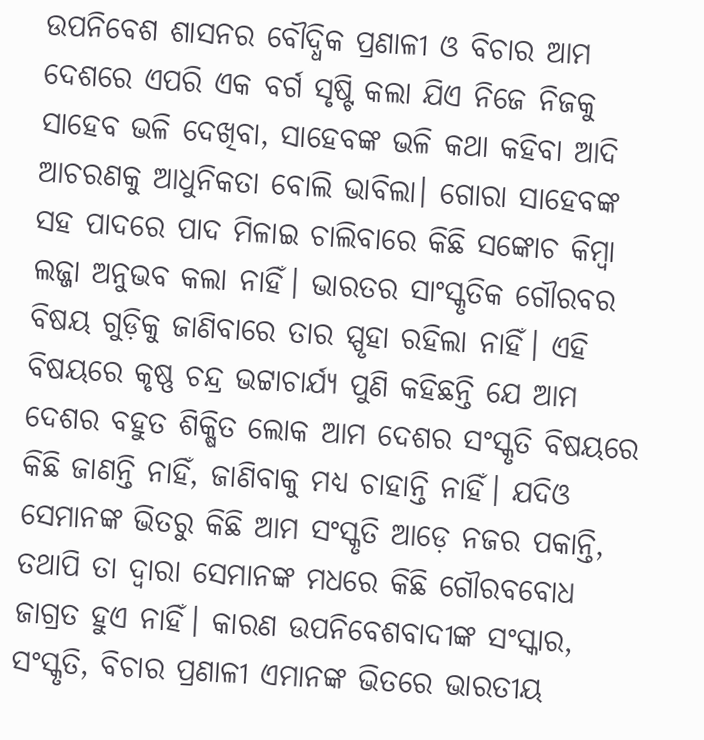ଉପନିବେଶ ଶାସନର ବୌଦ୍ଧିକ ପ୍ରଣାଳୀ ଓ ବିଚାର ଆମ ଦେଶରେ ଏପରି ଏକ ବର୍ଗ ସୃଷ୍ଟି କଲା ଯିଏ ନିଜେ ନିଜକୁ ସାହେବ ଭଳି ଦେଖିବା, ସାହେବଙ୍କ ଭଳି କଥା କହିବା ଆଦି ଆଚରଣକୁ ଆଧୁନିକତା ବୋଲି ଭାବିଲା। ଗୋରା ସାହେବଙ୍କ ସହ ପାଦରେ ପାଦ ମିଳାଇ ଚାଲିବାରେ କିଛି ସଙ୍କୋଚ କିମ୍ବା ଲଜ୍ଜା ଅନୁଭବ କଲା ନାହିଁ। ଭାରତର ସାଂସ୍କୃତିକ ଗୌରବର ବିଷୟ ଗୁଡ଼ିକୁ ଜାଣିବାରେ ତାର ସ୍ପୃହା ରହିଲା ନାହିଁ। ଏହି ବିଷୟରେ କୃଷ୍ଣ ଚନ୍ଦ୍ର ଭଟ୍ଟାଚାର୍ଯ୍ୟ ପୁଣି କହିଛନ୍ତି ଯେ ଆମ ଦେଶର ବହୁତ ଶିକ୍ଷିତ ଲୋକ ଆମ ଦେଶର ସଂସ୍କୃତି ବିଷୟରେ କିଛି ଜାଣନ୍ତି ନାହିଁ, ଜାଣିବାକୁ ମଧ୍ୟ ଚାହାନ୍ତି ନାହିଁ। ଯଦିଓ ସେମାନଙ୍କ ଭିତରୁ କିଛି ଆମ ସଂସ୍କୃତି ଆଡ଼େ ନଜର ପକାନ୍ତି, ତଥାପି ତା ଦ୍ୱାରା ସେମାନଙ୍କ ମଧରେ କିଛି ଗୌରବବୋଧ ଜାଗ୍ରତ ହୁଏ ନାହିଁ। କାରଣ ଉପନିବେଶବାଦୀଙ୍କ ସଂସ୍କାର, ସଂସ୍କୃତି, ବିଚାର ପ୍ରଣାଳୀ ଏମାନଙ୍କ ଭିତରେ ଭାରତୀୟ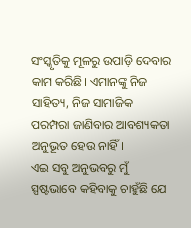ସଂସ୍କୃତିକୁ ମୂଳରୁ ଉପାଡ଼ି ଦେବାର କାମ କରିଛି। ଏମାନଙ୍କୁ ନିଜ ସାହିତ୍ୟ, ନିଜ ସାମାଜିକ ପରମ୍ପରା ଜାଣିବାର ଆବଶ୍ୟକତା ଅନୁଭୂତ ହେଉ ନାହିଁ।
ଏଇ ସବୁ ଅନୁଭବରୁ ମୁଁ ସ୍ପଷ୍ଟଭାବେ କହିବାକୁ ଚାହୁଁଛି ଯେ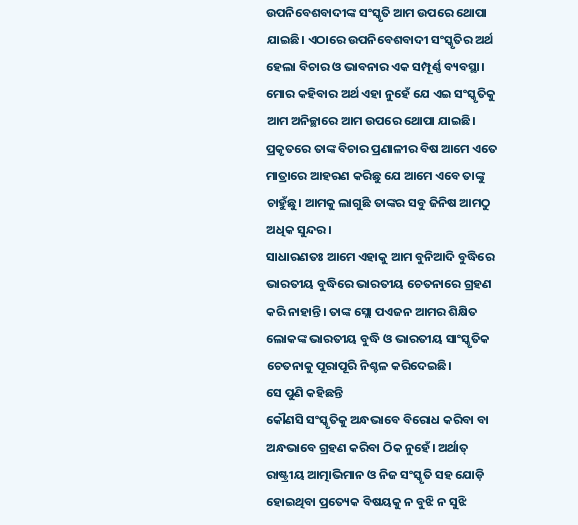ଉପନିବେଶବାଦୀଙ୍କ ସଂସ୍କୃତି ଆମ ଉପରେ ଥୋପା ଯାଇଛି। ଏଠାରେ ଉପନିବେଶବାଦୀ ସଂସ୍କୃତିର ଅର୍ଥ ହେଲା ବିଚାର ଓ ଭାବନାର ଏକ ସମ୍ପୂର୍ଣ୍ଣ ବ୍ୟବସ୍ଥା। ମୋର କହିବାର ଅର୍ଥ ଏହା ନୁହେଁ ଯେ ଏଇ ସଂସ୍କୃତିକୁ ଆମ ଅନିଚ୍ଛାରେ ଆମ ଉପରେ ଥୋପା ଯାଇଛି। ପ୍ରକୃତରେ ତାଙ୍କ ବିଚାର ପ୍ରଣାଳୀର ବିଷ ଆମେ ଏତେ ମାତ୍ରାରେ ଆହରଣ କରିଛୁ ଯେ ଆମେ ଏବେ ତାଙ୍କୁ ଚାହୁଁଛୁ। ଆମକୁ ଲାଗୁଛି ତାଙ୍କର ସବୁ ଜିନିଷ ଆମଠୁ ଅଧିକ ସୁନ୍ଦର।
ସାଧାରଣତଃ ଆମେ ଏହାକୁ ଆମ ବୁନିଆଦି ବୁଦ୍ଧିରେ ଭାରତୀୟ ବୁଦ୍ଧିରେ ଭାରତୀୟ ଚେତନାରେ ଗ୍ରହଣ କରି ନାହାନ୍ତି। ତାଙ୍କ ସ୍ଲୋ ପଏଜନ ଆମର ଶିକ୍ଷିତ ଲୋକଙ୍କ ଭାରତୀୟ ବୁଦ୍ଧି ଓ ଭାରତୀୟ ସାଂସ୍କୃତିକ ଚେତନାକୁ ପୂରାପୂରି ନିଶ୍ଚଳ କରିଦେଇଛି।
ସେ ପୁଣି କହିଛନ୍ତି
କୌଣସି ସଂସ୍କୃତିକୁ ଅନ୍ଧଭାବେ ବିରୋଧ କରିବା ବା ଅନ୍ଧଭାବେ ଗ୍ରହଣ କରିବା ଠିକ ନୁହେଁ। ଅର୍ଥାତ୍ ରାଷ୍ଟ୍ରୀୟ ଆତ୍ମାଭିମାନ ଓ ନିଜ ସଂସ୍କୃତି ସହ ଯୋଡ଼ି ହୋଇଥିବା ପ୍ରତ୍ୟେକ ବିଷୟକୁ ନ ବୁଝି ନ ସୁଝି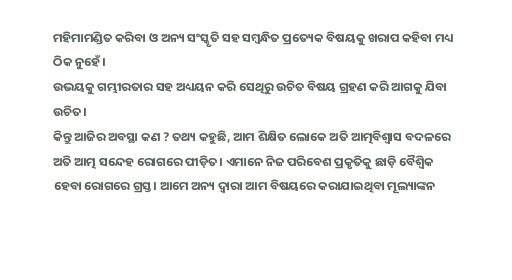ମହିମାମଣ୍ଡିତ କରିବା ଓ ଅନ୍ୟ ସଂସ୍କୃତି ସହ ସମ୍ବନ୍ଧିତ ପ୍ରତ୍ୟେକ ବିଷୟକୁ ଖରାପ କହିବା ମଧ୍ୟ ଠିକ ନୁହେଁ।
ଉଭୟକୁ ଗମ୍ଭୀରତାର ସହ ଅଧ୍ୟୟନ କରି ସେଥିରୁ ଉଚିତ ବିଷୟ ଗ୍ରହଣ କରି ଆଗକୁ ଯିବା ଉଚିତ।
କିନ୍ତୁ ଆଜିର ଅବସ୍ଥା କଣ ? ତଥ୍ୟ କହୁଛି, ଆମ ଶିକ୍ଷିତ ଲୋକେ ଅତି ଆତ୍ମବିଶ୍ୱାସ ବଦଳରେ ଅତି ଆତ୍ମ ସନ୍ଦେହ ରୋଗରେ ପୀଡ଼ିତ। ଏମାନେ ନିଜ ପରିବେଶ ପ୍ରକୃତିକୁ ଛାଡ଼ି ବୈଶ୍ବିକ ହେବା ରୋଗରେ ଗ୍ରସ୍ତ। ଆମେ ଅନ୍ୟ ଦ୍ୱାରା ଆମ ବିଷୟରେ କରାଯାଇଥିବା ମୂଲ୍ୟାଙ୍କନ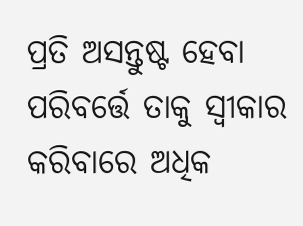ପ୍ରତି ଅସନ୍ତୁଷ୍ଟ ହେବା ପରିବର୍ତ୍ତେ ତାକୁ ସ୍ୱୀକାର କରିବାରେ ଅଧିକ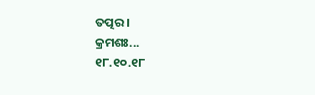ତତ୍ପର।
କ୍ରମଶଃ...
୧୮.୧୦.୧୮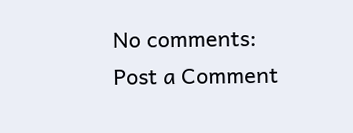No comments:
Post a Comment